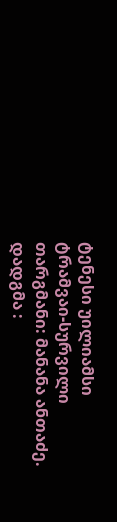ტენესი უილიამსი
ტრამვაი-სურვილი
თარგმანი: მანანა ანთაძე.
დადგმა :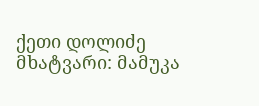ქეთი დოლიძე
მხატვარი: მამუკა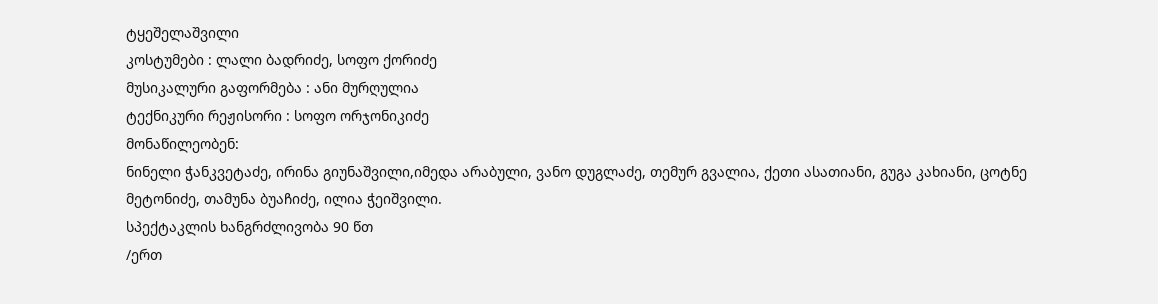ტყეშელაშვილი
კოსტუმები : ლალი ბადრიძე, სოფო ქორიძე
მუსიკალური გაფორმება : ანი მურღულია
ტექნიკური რეჟისორი : სოფო ორჯონიკიძე
მონაწილეობენ:
ნინელი ჭანკვეტაძე, ირინა გიუნაშვილი,იმედა არაბული, ვანო დუგლაძე, თემურ გვალია, ქეთი ასათიანი, გუგა კახიანი, ცოტნე მეტონიძე, თამუნა ბუაჩიძე, ილია ჭეიშვილი.
სპექტაკლის ხანგრძლივობა 90 წთ
/ერთ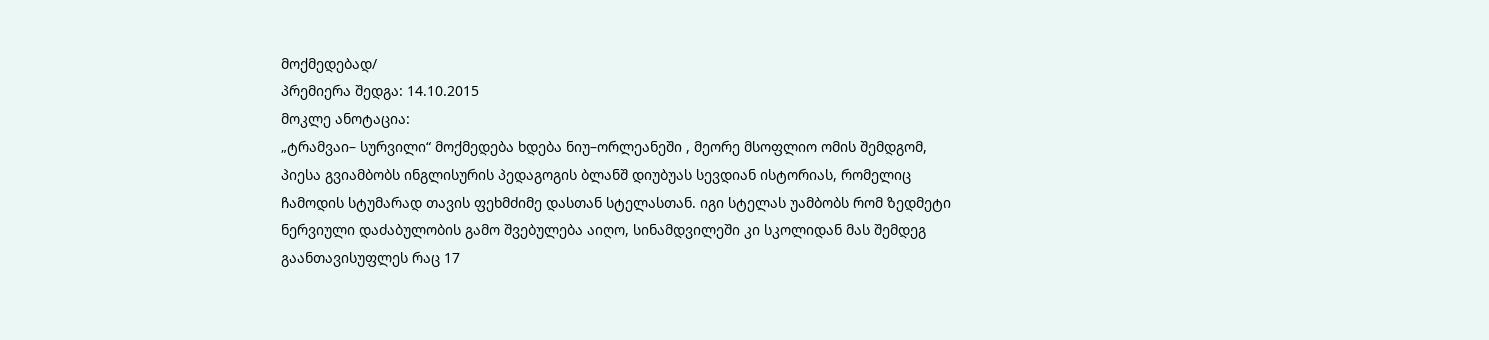მოქმედებად/
პრემიერა შედგა: 14.10.2015
მოკლე ანოტაცია:
„ტრამვაი– სურვილი“ მოქმედება ხდება ნიუ–ორლეანეში , მეორე მსოფლიო ომის შემდგომ, პიესა გვიამბობს ინგლისურის პედაგოგის ბლანშ დიუბუას სევდიან ისტორიას, რომელიც ჩამოდის სტუმარად თავის ფეხმძიმე დასთან სტელასთან. იგი სტელას უამბობს რომ ზედმეტი ნერვიული დაძაბულობის გამო შვებულება აიღო, სინამდვილეში კი სკოლიდან მას შემდეგ გაანთავისუფლეს რაც 17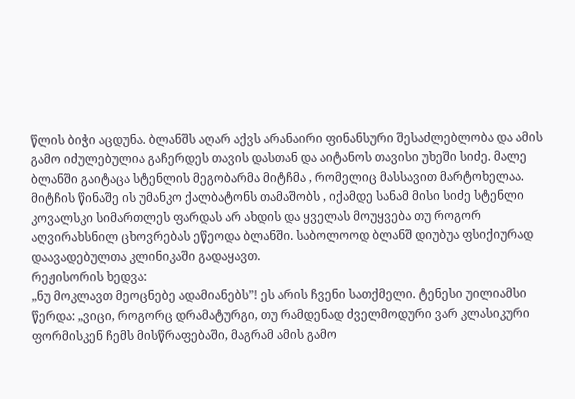წლის ბიჭი აცდუნა. ბლანშს აღარ აქვს არანაირი ფინანსური შესაძლებლობა და ამის გამო იძულებულია გაჩერდეს თავის დასთან და აიტანოს თავისი უხეში სიძე. მალე ბლანში გაიტაცა სტენლის მეგობარმა მიტჩმა , რომელიც მასსავით მარტოხელაა. მიტჩის წინაშე ის უმანკო ქალბატონს თამაშობს , იქამდე სანამ მისი სიძე სტენლი კოვალსკი სიმართლეს ფარდას არ ახდის და ყველას მოუყვება თუ როგორ აღვირახსნილ ცხოვრებას ეწეოდა ბლანში. საბოლოოდ ბლანშ დიუბუა ფსიქიურად დაავადებულთა კლინიკაში გადაყავთ.
რეჟისორის ხედვა:
„ნუ მოკლავთ მეოცნებე ადამიანებს”! ეს არის ჩვენი სათქმელი. ტენესი უილიამსი წერდა: „ვიცი, როგორც დრამატურგი, თუ რამდენად ძველმოდური ვარ კლასიკური ფორმისკენ ჩემს მისწრაფებაში, მაგრამ ამის გამო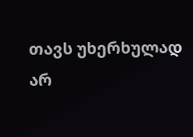თავს უხერხულად არ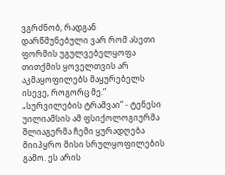ვგრძნობ, რადგან დარწმუნებული ვარ რომ ასეთი ფორმის უგულვებელყოფა თითქმის ყოველთვის არ აკმაყოფილებს მაყურებელს ისევე, როგორც მე.” „სურვილების ტრამვაი” - ტენესი უილიამსის ამ ფსიქოლოგიურმა შლიაგერმა ჩემი ყურადღება მიიპყრო მისი სრულყოფილების გამო. ეს არის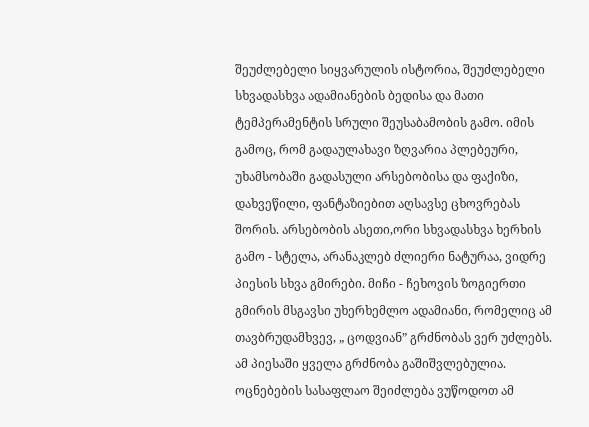შეუძლებელი სიყვარულის ისტორია, შეუძლებელი სხვადასხვა ადამიანების ბედისა და მათი ტემპერამენტის სრული შეუსაბამობის გამო. იმის გამოც, რომ გადაულახავი ზღვარია პლებეური, უხამსობაში გადასული არსებობისა და ფაქიზი, დახვეწილი, ფანტაზიებით აღსავსე ცხოვრებას შორის. არსებობის ასეთი,ორი სხვადასხვა ხერხის გამო - სტელა, არანაკლებ ძლიერი ნატურაა, ვიდრე პიესის სხვა გმირები. მიჩი - ჩეხოვის ზოგიერთი გმირის მსგავსი უხერხემლო ადამიანი, რომელიც ამ თავბრუდამხვევ, „ ცოდვიან” გრძნობას ვერ უძლებს. ამ პიესაში ყველა გრძნობა გაშიშვლებულია. ოცნებების სასაფლაო შეიძლება ვუწოდოთ ამ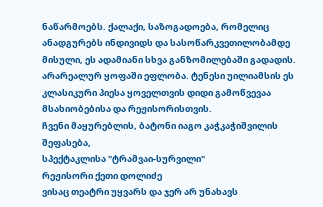ნაწარმოებს. ქალაქი, საზოგადოება, რომელიც ანადგურებს ინდივიდს და სასოწარკვეთილობამდე მისული, ეს ადამიანი სხვა განზომილებაში გადადის. არარეალურ ყოფაში ეფლობა. ტენესი უილიამსის ეს კლასიკური პიესა ყოველთვის დიდი გამოწვევაა მსახიობებისა და რეჟისორისთვის.
ჩვენი მაყურებლის, ბატონი იაგო კაჭკაჭიშვილის შეფასება,
სპექტაკლისა "ტრამვაი-სურვილი"
რეჟისორი ქეთი დოლიძე
ვისაც თეატრი უყვარს და ჯერ არ უნახავს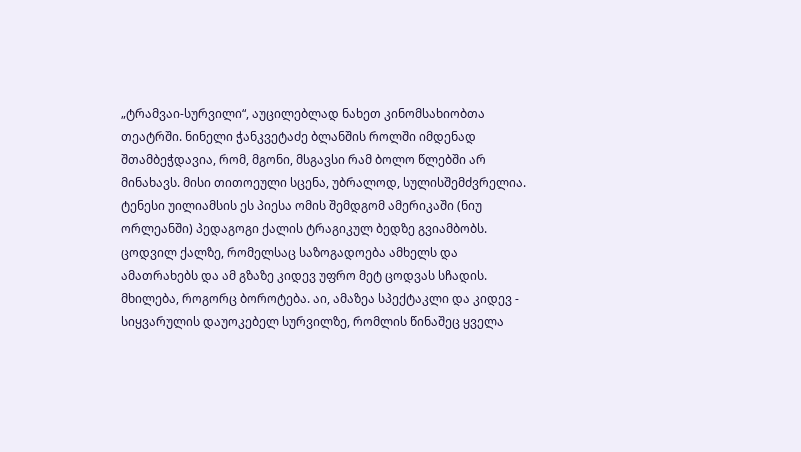„ტრამვაი-სურვილი“, აუცილებლად ნახეთ კინომსახიობთა თეატრში. ნინელი ჭანკვეტაძე ბლანშის როლში იმდენად შთამბეჭდავია, რომ, მგონი, მსგავსი რამ ბოლო წლებში არ მინახავს. მისი თითოეული სცენა, უბრალოდ, სულისშემძვრელია.
ტენესი უილიამსის ეს პიესა ომის შემდგომ ამერიკაში (ნიუ ორლეანში) პედაგოგი ქალის ტრაგიკულ ბედზე გვიამბობს. ცოდვილ ქალზე, რომელსაც საზოგადოება ამხელს და ამათრახებს და ამ გზაზე კიდევ უფრო მეტ ცოდვას სჩადის. მხილება, როგორც ბოროტება. აი, ამაზეა სპექტაკლი და კიდევ - სიყვარულის დაუოკებელ სურვილზე, რომლის წინაშეც ყველა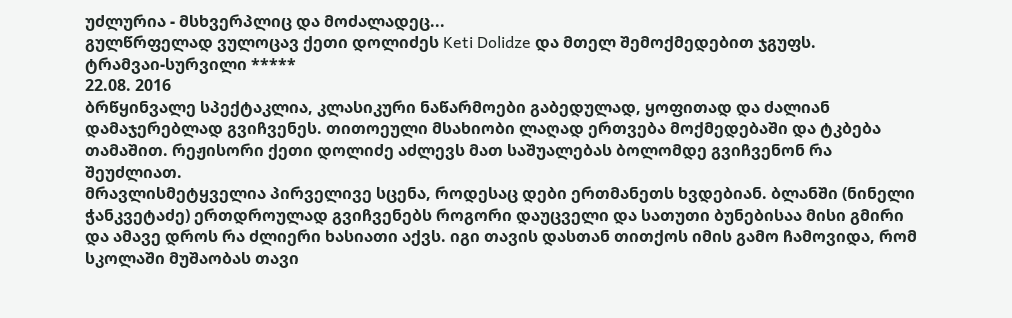უძლურია - მსხვერპლიც და მოძალადეც...
გულწრფელად ვულოცავ ქეთი დოლიძეს Keti Dolidze და მთელ შემოქმედებით ჯგუფს.
ტრამვაი-სურვილი *****
22.08. 2016
ბრწყინვალე სპექტაკლია, კლასიკური ნაწარმოები გაბედულად, ყოფითად და ძალიან დამაჯერებლად გვიჩვენეს. თითოეული მსახიობი ლაღად ერთვება მოქმედებაში და ტკბება თამაშით. რეჟისორი ქეთი დოლიძე აძლევს მათ საშუალებას ბოლომდე გვიჩვენონ რა შეუძლიათ.
მრავლისმეტყველია პირველივე სცენა, როდესაც დები ერთმანეთს ხვდებიან. ბლანში (ნინელი ჭანკვეტაძე) ერთდროულად გვიჩვენებს როგორი დაუცველი და სათუთი ბუნებისაა მისი გმირი და ამავე დროს რა ძლიერი ხასიათი აქვს. იგი თავის დასთან თითქოს იმის გამო ჩამოვიდა, რომ სკოლაში მუშაობას თავი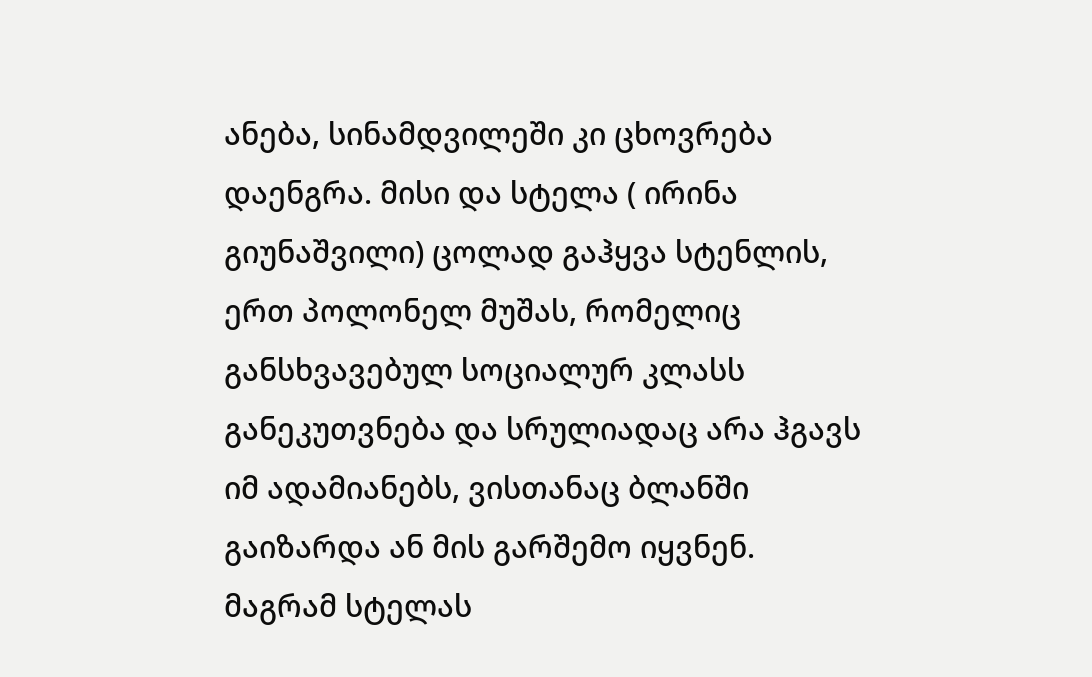ანება, სინამდვილეში კი ცხოვრება დაენგრა. მისი და სტელა ( ირინა გიუნაშვილი) ცოლად გაჰყვა სტენლის, ერთ პოლონელ მუშას, რომელიც განსხვავებულ სოციალურ კლასს განეკუთვნება და სრულიადაც არა ჰგავს იმ ადამიანებს, ვისთანაც ბლანში გაიზარდა ან მის გარშემო იყვნენ. მაგრამ სტელას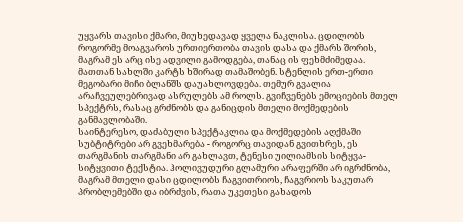უყვარს თავისი ქმარი, მიუხედავად ყველა ნაკლისა. ცდილობს როგორმე მოაგვაროს ურთიერთობა თავის დასა და ქმარს შორის, მაგრამ ეს არც ისე ადვილი გამოდგება, თანაც ის ფეხმძიმედაა.
მათთან სახლში კარტს ხშირად თამაშობენ. სტენლის ერთ-ერთი მეგობარი მიჩი ბლანშს დაუახლოვდება. თემურ გვალია არაჩვეულებრივად ასრულებს ამ როლს. გვიჩვენებს ემოციების მთელ სპექტრს, რასაც გრძნობს და განიცდის მთელი მოქმედების განმავლობაში.
საინტერესო, დაძაბული სპექტაკლია და მოქმედების აღქმაში სუბტიტრები არ გვეხმარება - როგორც თავიდან გვითხრეს, ეს თარგმანის თარგმანი არ გახლავთ, ტენესი უილიამსის სიტყვა-სიტყვითი ტექსტია. ჰოლივუდური გლამური არაფერში არ იგრძნობა, მაგრამ მთელი დასი ცდილობს ჩაგვითრიოს, ჩაგვრიოს საკუთარ პრობლემებში და იბრძვის, რათა უკეთესი გახადოს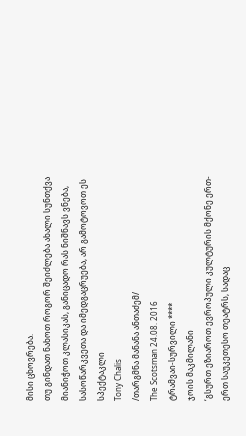მისი ცხოვრება.
თუ გინდათ ნახოთ როგორ შეიძლება ახალი სუნთქვა მიანიჭოთ კლასიკას, განიცადო რას ნიშნავს ვნება, სასოწარკვეთა და იმედგაცრუება, არ გამოტოვოთ ეს სპექტაკლი
Tony Chalis
/თარგმნა მანანა ანთაძემ/
The Scotsman 24.08. 2016
ტრამვაი-სურვილი ****
ჯოის მაკმილანი
‘გსურთ ეზიაროთ ევროპული კულტურის მქონე ერთ-ერთ საუკეთესო თეატრს, სადაც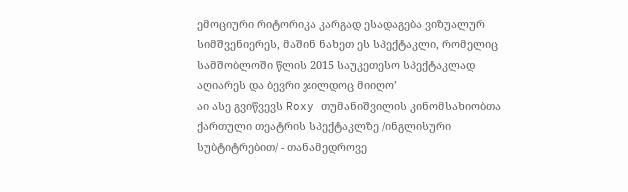ემოციური რიტორიკა კარგად ესადაგება ვიზუალურ სიმშვენიერეს, მაშინ ნახეთ ეს სპექტაკლი, რომელიც სამშობლოში წლის 2015 საუკეთესო სპექტაკლად აღიარეს და ბევრი ჯილდოც მიიღო’
აი ასე გვიწვევს Roxy თუმანიშვილის კინომსახიობთა ქართული თეატრის სპექტაკლზე /ინგლისური სუბტიტრებით/ - თანამედროვე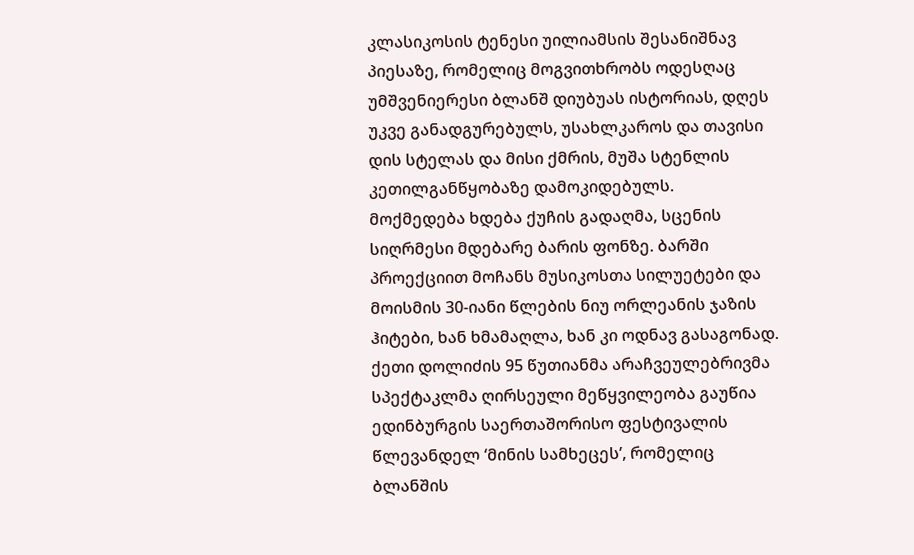კლასიკოსის ტენესი უილიამსის შესანიშნავ პიესაზე, რომელიც მოგვითხრობს ოდესღაც უმშვენიერესი ბლანშ დიუბუას ისტორიას, დღეს უკვე განადგურებულს, უსახლკაროს და თავისი დის სტელას და მისი ქმრის, მუშა სტენლის კეთილგანწყობაზე დამოკიდებულს.
მოქმედება ხდება ქუჩის გადაღმა, სცენის სიღრმესი მდებარე ბარის ფონზე. ბარში პროექციით მოჩანს მუსიკოსთა სილუეტები და მოისმის 30-იანი წლების ნიუ ორლეანის ჯაზის ჰიტები, ხან ხმამაღლა, ხან კი ოდნავ გასაგონად.
ქეთი დოლიძის 95 წუთიანმა არაჩვეულებრივმა სპექტაკლმა ღირსეული მეწყვილეობა გაუწია ედინბურგის საერთაშორისო ფესტივალის წლევანდელ ‘მინის სამხეცეს’, რომელიც ბლანშის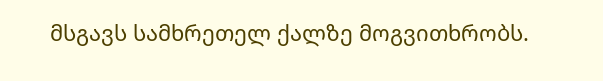მსგავს სამხრეთელ ქალზე მოგვითხრობს.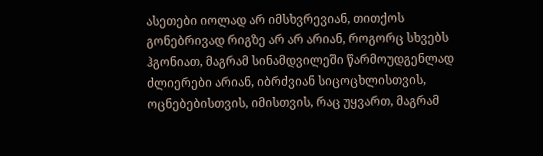ასეთები იოლად არ იმსხვრევიან, თითქოს გონებრივად რიგზე არ არ არიან, როგორც სხვებს ჰგონიათ, მაგრამ სინამდვილეში წარმოუდგენლად ძლიერები არიან, იბრძვიან სიცოცხლისთვის, ოცნებებისთვის, იმისთვის, რაც უყვართ, მაგრამ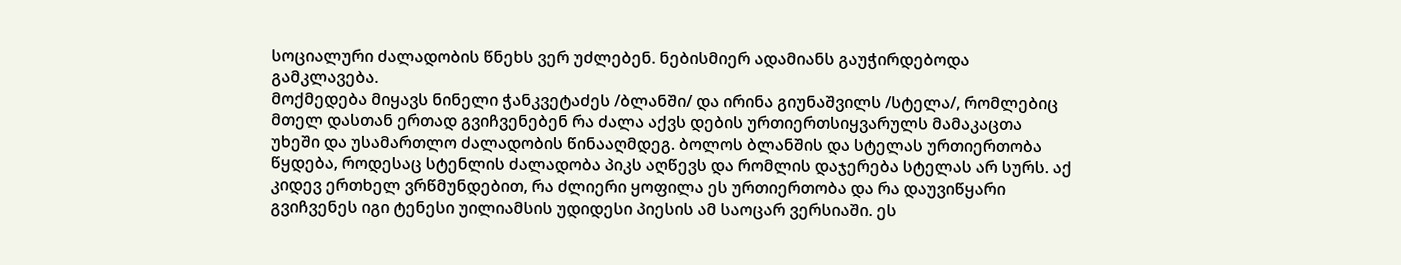სოციალური ძალადობის წნეხს ვერ უძლებენ. ნებისმიერ ადამიანს გაუჭირდებოდა გამკლავება.
მოქმედება მიყავს ნინელი ჭანკვეტაძეს /ბლანში/ და ირინა გიუნაშვილს /სტელა/, რომლებიც მთელ დასთან ერთად გვიჩვენებენ რა ძალა აქვს დების ურთიერთსიყვარულს მამაკაცთა უხეში და უსამართლო ძალადობის წინააღმდეგ. ბოლოს ბლანშის და სტელას ურთიერთობა წყდება, როდესაც სტენლის ძალადობა პიკს აღწევს და რომლის დაჯერება სტელას არ სურს. აქ კიდევ ერთხელ ვრწმუნდებით, რა ძლიერი ყოფილა ეს ურთიერთობა და რა დაუვიწყარი გვიჩვენეს იგი ტენესი უილიამსის უდიდესი პიესის ამ საოცარ ვერსიაში. ეს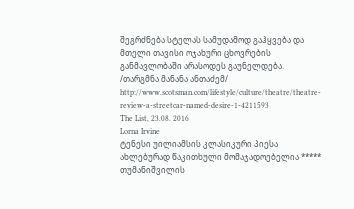შეგრძნება სტელას სამუდამოდ გაჰყვება და მთელი თავისი ოჯახური ცხოვრების განმავლობაში არასოდეს გაუნელდება.
/თარგმნა მანანა ანთაძემ/
http://www.scotsman.com/lifestyle/culture/theatre/theatre-review-a-streetcar-named-desire-1-4211593
The List, 23.08. 2016
Lorna Irvine
ტენესი უილიამსის კლასიკური პიესა ახლებურად წაკითხული მომაჯადოებელია *****
თუმანიშვილის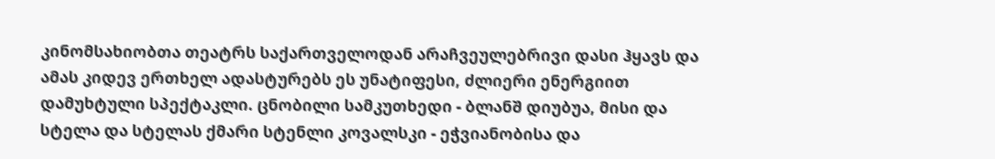კინომსახიობთა თეატრს საქართველოდან არაჩვეულებრივი დასი ჰყავს და ამას კიდევ ერთხელ ადასტურებს ეს უნატიფესი, ძლიერი ენერგიით დამუხტული სპექტაკლი. ცნობილი სამკუთხედი - ბლანშ დიუბუა, მისი და სტელა და სტელას ქმარი სტენლი კოვალსკი - ეჭვიანობისა და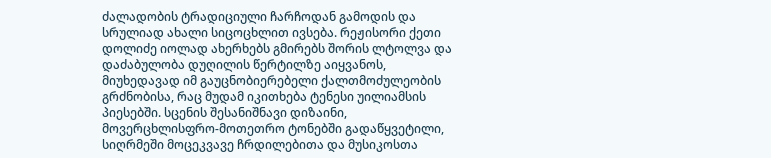ძალადობის ტრადიციული ჩარჩოდან გამოდის და სრულიად ახალი სიცოცხლით ივსება. რეჟისორი ქეთი დოლიძე იოლად ახერხებს გმირებს შორის ლტოლვა და დაძაბულობა დუღილის წერტილზე აიყვანოს, მიუხედავად იმ გაუცნობიერებელი ქალთმოძულეობის გრძნობისა, რაც მუდამ იკითხება ტენესი უილიამსის პიესებში. სცენის შესანიშნავი დიზაინი, მოვერცხლისფრო-მოთეთრო ტონებში გადაწყვეტილი, სიღრმეში მოცეკვავე ჩრდილებითა და მუსიკოსთა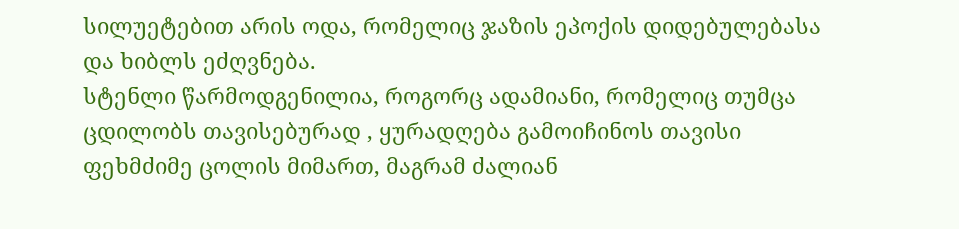სილუეტებით არის ოდა, რომელიც ჯაზის ეპოქის დიდებულებასა და ხიბლს ეძღვნება.
სტენლი წარმოდგენილია, როგორც ადამიანი, რომელიც თუმცა ცდილობს თავისებურად , ყურადღება გამოიჩინოს თავისი ფეხმძიმე ცოლის მიმართ, მაგრამ ძალიან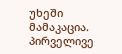უხეში მამაკაცია. პირველივე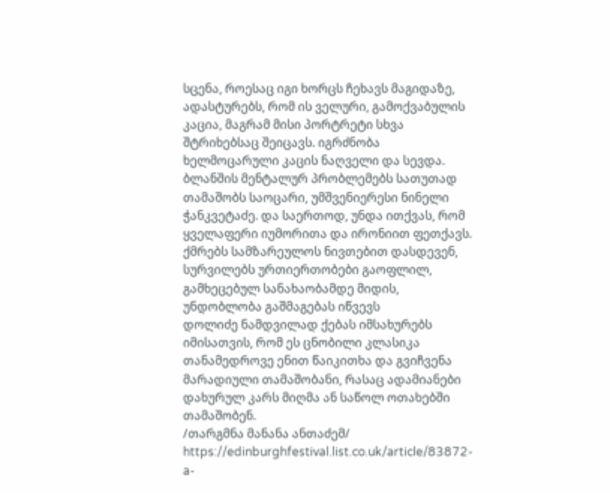სცენა, როესაც იგი ხორცს ჩეხავს მაგიდაზე, ადასტურებს, რომ ის ველური, გამოქვაბულის კაცია, მაგრამ მისი პორტრეტი სხვა შტრიხებსაც შეიცავს. იგრძნობა ხელმოცარული კაცის ნაღველი და სევდა. ბლანშის მენტალურ პრობლემებს სათუთად თამაშობს საოცარი, უმშვენიერესი ნინელი ჭანკვეტაძე. და საერთოდ, უნდა ითქვას, რომ ყველაფერი იუმორითა და ირონიით ფეთქავს. ქმრებს სამზარეულოს ნივთებით დასდევენ, სურვილებს ურთიერთობები გაოფლილ, გამხეცებულ სანახაობამდე მიდის, უნდობლობა გაშმაგებას იწვევს
დოლიძე ნამდვილად ქებას იმსახურებს იმისათვის, რომ ეს ცნობილი კლასიკა თანამედროვე ენით წაიკითხა და გვიჩვენა მარადიული თამაშობანი, რასაც ადამიანები დახურულ კარს მიღმა ან საწოლ ოთახებში თამაშობენ.
/თარგმნა მანანა ანთაძემ/
https://edinburghfestival.list.co.uk/article/83872-a-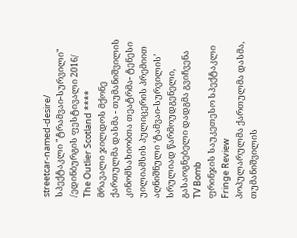streetcar-named-desire/
სპექტაკლი "ტრამვაი-სურვილი"
/ედინბურგის ფესტივალი 2016/
The Outlier Scotland ****
მრავალი ჯილდოს მქონე ქართულმა დასმა - თუმანიშვილის კინომსახიობთა თეატრმა- ტენესი უილიამსის პულიცერის პრემიით აღნიშნული ‘ტამვაი-სურვილის’ სრულიად წარმოუდგენელი, გასაოგნებელი დადგმა გვიჩვენა
TV Bomb
ფრინჯის საუკეთესო სპექტაკლი
Fringe Review
პოპულარულმა ქართულმა დასმა, თუმანიშვილის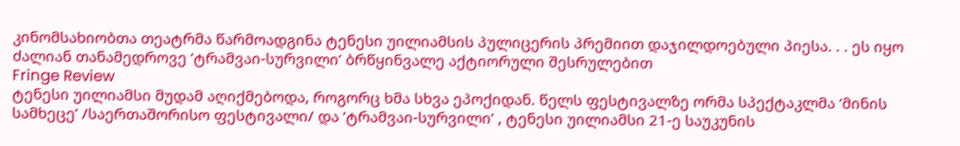კინომსახიობთა თეატრმა წარმოადგინა ტენესი უილიამსის პულიცერის პრემიით დაჯილდოებული პიესა. . . ეს იყო ძალიან თანამედროვე ‘ტრამვაი-სურვილი’ ბრწყინვალე აქტიორული შესრულებით
Fringe Review
ტენესი უილიამსი მუდამ აღიქმებოდა, როგორც ხმა სხვა ეპოქიდან. წელს ფესტივალზე ორმა სპექტაკლმა ‘მინის სამხეცე’ /საერთაშორისო ფესტივალი/ და ‘ტრამვაი-სურვილი’ , ტენესი უილიამსი 21-ე საუკუნის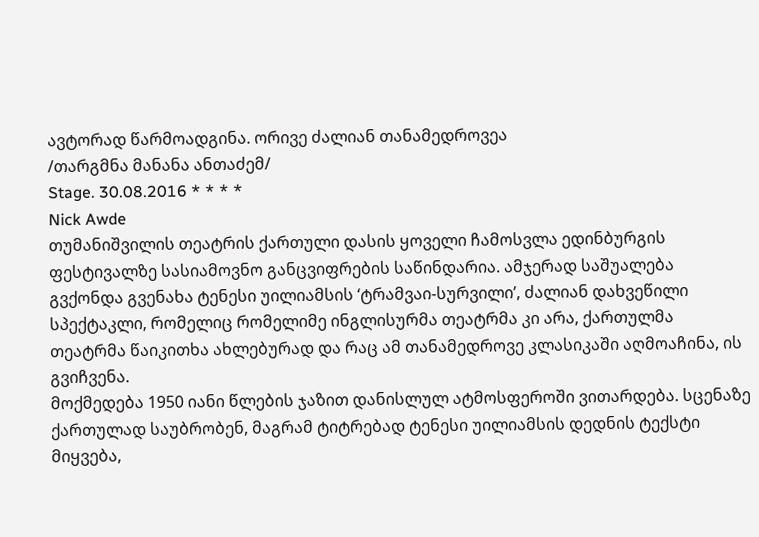ავტორად წარმოადგინა. ორივე ძალიან თანამედროვეა
/თარგმნა მანანა ანთაძემ/
Stage. 30.08.2016 * * * *
Nick Awde
თუმანიშვილის თეატრის ქართული დასის ყოველი ჩამოსვლა ედინბურგის ფესტივალზე სასიამოვნო განცვიფრების საწინდარია. ამჯერად საშუალება გვქონდა გვენახა ტენესი უილიამსის ‘ტრამვაი-სურვილი’, ძალიან დახვეწილი სპექტაკლი, რომელიც რომელიმე ინგლისურმა თეატრმა კი არა, ქართულმა თეატრმა წაიკითხა ახლებურად და რაც ამ თანამედროვე კლასიკაში აღმოაჩინა, ის გვიჩვენა.
მოქმედება 1950 იანი წლების ჯაზით დანისლულ ატმოსფეროში ვითარდება. სცენაზე ქართულად საუბრობენ, მაგრამ ტიტრებად ტენესი უილიამსის დედნის ტექსტი მიყვება,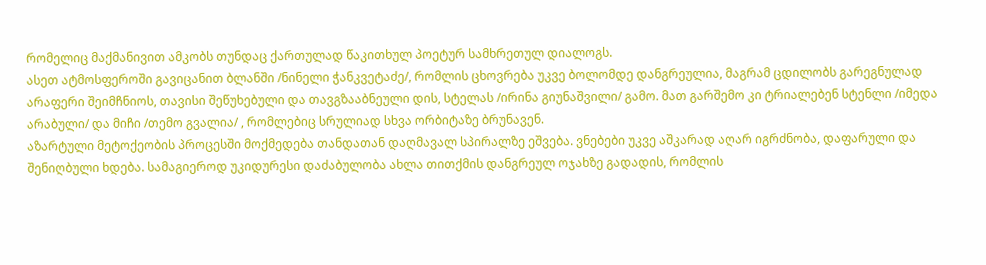რომელიც მაქმანივით ამკობს თუნდაც ქართულად წაკითხულ პოეტურ სამხრეთულ დიალოგს.
ასეთ ატმოსფეროში გავიცანით ბლანში /ნინელი ჭანკვეტაძე/, რომლის ცხოვრება უკვე ბოლომდე დანგრეულია, მაგრამ ცდილობს გარეგნულად არაფერი შეიმჩნიოს, თავისი შეწუხებული და თავგზააბნეული დის, სტელას /ირინა გიუნაშვილი/ გამო. მათ გარშემო კი ტრიალებენ სტენლი /იმედა არაბული/ და მიჩი /თემო გვალია/ , რომლებიც სრულიად სხვა ორბიტაზე ბრუნავენ.
აზარტული მეტოქეობის პროცესში მოქმედება თანდათან დაღმავალ სპირალზე ეშვება. ვნებები უკვე აშკარად აღარ იგრძნობა, დაფარული და შენიღბული ხდება. სამაგიეროდ უკიდურესი დაძაბულობა ახლა თითქმის დანგრეულ ოჯახზე გადადის, რომლის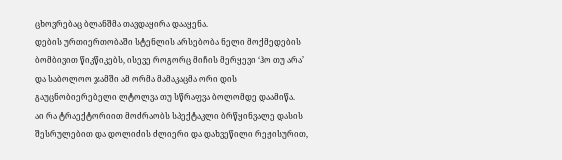ცხოვრებაც ბლანშმა თავდაყირა დააყენა.
დების ურთიერთობაში სტენლის არსებობა ნელი მოქმედების ბომბივით წიკწიკებს, ისევე როგორც მიჩის მერყევი ‘ჰო თუ არა’ და საბოლოო ჯამში ამ ორმა მამაკაცმა ორი დის გაუცნობიერებელი ლტოლვა თუ სწრაფვა ბოლომდე დაამიწა.
აი რა ტრაექტორიით მოძრაობს სპექტაკლი ბრწყინვალე დასის შესრულებით და დოლიძის ძლიერი და დახვეწილი რეჟისურით,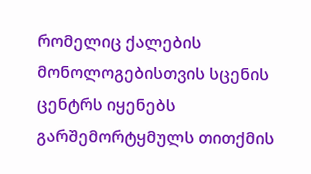რომელიც ქალების მონოლოგებისთვის სცენის ცენტრს იყენებს გარშემორტყმულს თითქმის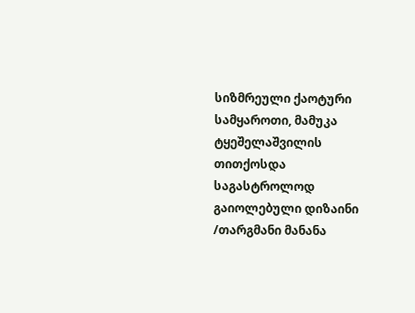სიზმრეული ქაოტური სამყაროთი, მამუკა ტყეშელაშვილის თითქოსდა საგასტროლოდ გაიოლებული დიზაინი
/თარგმანი მანანა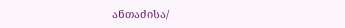ანთაძისა/